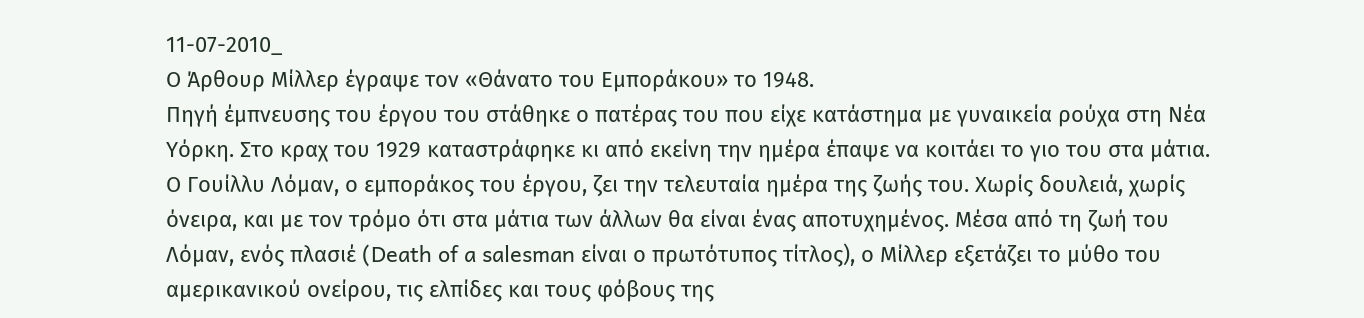11-07-2010_
Ο Άρθουρ Μίλλερ έγραψε τον «Θάνατο του Εμποράκου» το 1948.
Πηγή έμπνευσης του έργου του στάθηκε ο πατέρας του που είχε κατάστημα με γυναικεία ρούχα στη Νέα Υόρκη. Στο κραχ του 1929 καταστράφηκε κι από εκείνη την ημέρα έπαψε να κοιτάει το γιο του στα μάτια. Ο Γουίλλυ Λόμαν, ο εμποράκος του έργου, ζει την τελευταία ημέρα της ζωής του. Χωρίς δουλειά, χωρίς όνειρα, και με τον τρόμο ότι στα μάτια των άλλων θα είναι ένας αποτυχημένος. Μέσα από τη ζωή του Λόμαν, ενός πλασιέ (Death of a salesman είναι ο πρωτότυπος τίτλος), ο Μίλλερ εξετάζει το μύθο του αμερικανικού ονείρου, τις ελπίδες και τους φόβους της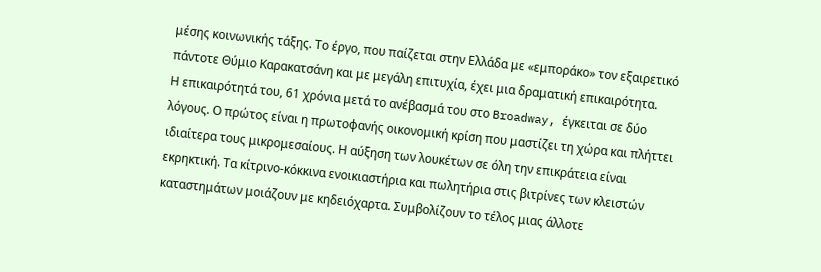μέσης κοινωνικής τάξης. Το έργο, που παίζεται στην Ελλάδα με «εμποράκο» τον εξαιρετικό πάντοτε Θύμιο Καρακατσάνη και με μεγάλη επιτυχία, έχει μια δραματική επικαιρότητα.
Η επικαιρότητά του, 61 χρόνια μετά το ανέβασμά του στο Broadway, έγκειται σε δύο λόγους. Ο πρώτος είναι η πρωτοφανής οικονομική κρίση που μαστίζει τη χώρα και πλήττει ιδιαίτερα τους μικρομεσαίους. Η αύξηση των λουκέτων σε όλη την επικράτεια είναι εκρηκτική. Τα κίτρινο-κόκκινα ενοικιαστήρια και πωλητήρια στις βιτρίνες των κλειστών καταστημάτων μοιάζουν με κηδειόχαρτα. Συμβολίζουν το τέλος μιας άλλοτε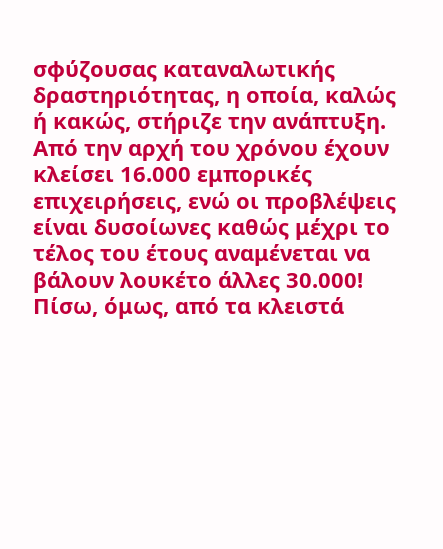σφύζουσας καταναλωτικής δραστηριότητας, η οποία, καλώς ή κακώς, στήριζε την ανάπτυξη. Από την αρχή του χρόνου έχουν κλείσει 16.000 εμπορικές επιχειρήσεις, ενώ οι προβλέψεις είναι δυσοίωνες καθώς μέχρι το τέλος του έτους αναμένεται να βάλουν λουκέτο άλλες 30.000!
Πίσω, όμως, από τα κλειστά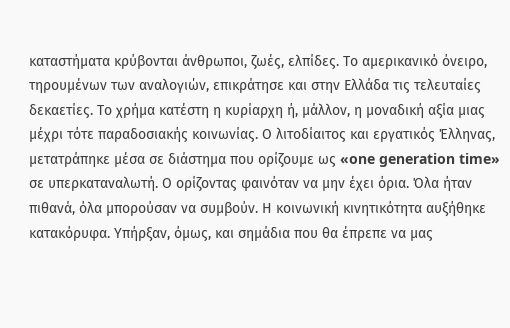καταστήματα κρύβονται άνθρωποι, ζωές, ελπίδες. Το αμερικανικό όνειρο, τηρουμένων των αναλογιών, επικράτησε και στην Ελλάδα τις τελευταίες δεκαετίες. Το χρήμα κατέστη η κυρίαρχη ή, μάλλον, η μοναδική αξία μιας μέχρι τότε παραδοσιακής κοινωνίας. Ο λιτοδίαιτος και εργατικός Έλληνας, μετατράπηκε μέσα σε διάστημα που ορίζουμε ως «one generation time» σε υπερκαταναλωτή. Ο ορίζοντας φαινόταν να μην έχει όρια. Όλα ήταν πιθανά, όλα μπορούσαν να συμβούν. Η κοινωνική κινητικότητα αυξήθηκε κατακόρυφα. Υπήρξαν, όμως, και σημάδια που θα έπρεπε να μας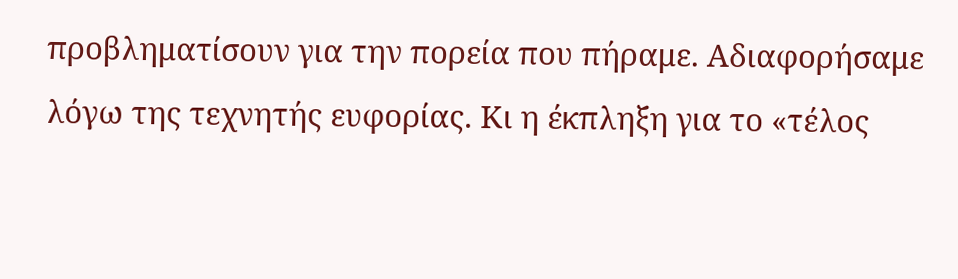προβληματίσουν για την πορεία που πήραμε. Αδιαφορήσαμε λόγω της τεχνητής ευφορίας. Κι η έκπληξη για το «τέλος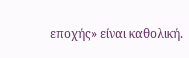εποχής» είναι καθολική.